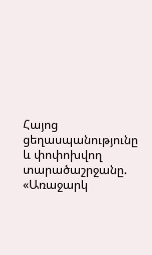Հայոց ցեղասպանությունը և փոփոխվող տարածաշրջանը. «Առաջարկ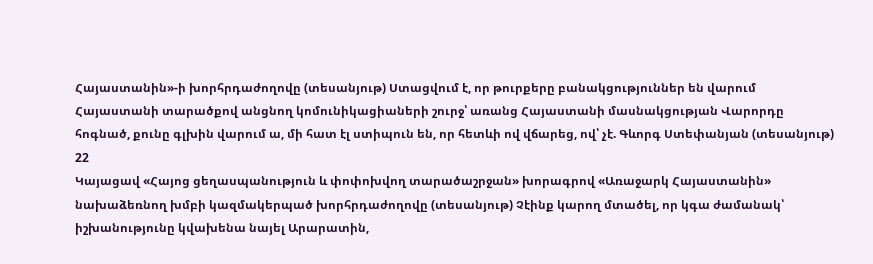Հայաստանին»-ի խորհրդաժողովը (տեսանյութ) Ստացվում է, որ թուրքերը բանակցություններ են վարում Հայաստանի տարածքով անցնող կոմունիկացիաների շուրջ՝ առանց Հայաստանի մասնակցության Վարորդը հոգնած, քունը գլխին վարում ա, մի հատ էլ ստիպուն են, որ հետևի ով վճարեց, ով՝ չէ. Գևորգ Ստեփանյան (տեսանյութ)
22
Կայացավ «Հայոց ցեղասպանություն և փոփոխվող տարածաշրջան» խորագրով «Առաջարկ Հայաստանին» նախաձեռնող խմբի կազմակերպած խորհրդաժողովը (տեսանյութ) Չէինք կարող մտածել, որ կգա ժամանակ՝ իշխանությունը կվախենա նայել Արարատին,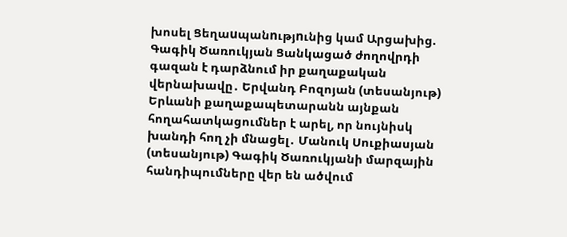խոսել Ցեղաuպանnւթյnւնից կամ Արցախից. Գագիկ Ծառուկյան Ցանկացած ժողովրդի գազան է դարձնում իր քաղաքական վերնախավը․ Երվանդ Բոզոյան (տեսանյութ) Երևանի քաղաքապետարանն այնքան հողահատկացումներ է արել, որ նույնիսկ խանդի հող չի մնացել․ Մանուկ Սուքիասյան (տեսանյութ) Գագիկ Ծառուկյանի մարզային հանդիպումները վեր են ածվում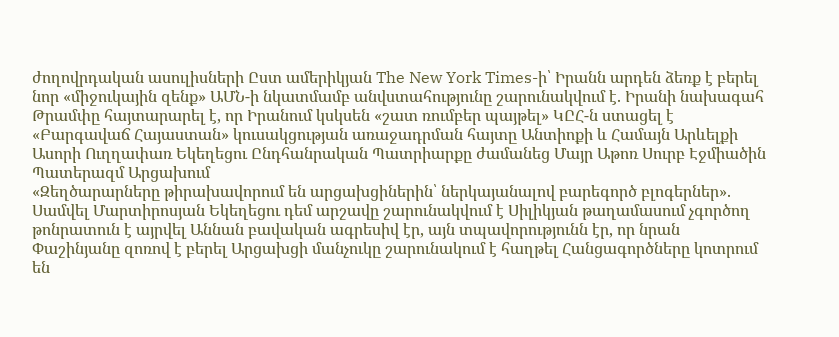ժողովրդական ասուլիսների Ըստ ամերիկյան The New York Times-ի՝ Իրանն արդեն ձեռք է բերել նոր «միջուկային զենք» ԱՄՆ-ի նկատմամբ անվստահությունը շարունակվում է. Իրանի նախագահ Թրամփը հայտարարել է, որ Իրանում կսկսեն «շատ ռումբեր պայթել» ԿԸՀ-ն ստացել է «Բարգավաճ Հայաստան» կուսակցության առաջադրման հայտը Անտիոքի և Համայն Արևելքի Ասորի Ուղղափառ Եկեղեցու Ընդհանրական Պատրիարքը ժամանեց Մայր Աթոռ Սուրբ Էջմիածին Պատերազմ Արցախում
«Զեղծարարները թիրախավորում են արցախցիներին՝ ներկայանալով բարեգործ բլոգերներ». Սամվել Մարտիրոսյան Եկեղեցու դեմ արշավը շարունակվում է Սիլիկյան թաղամասում չգործող թոնրատուն է այրվել Աննան բավական ագրեսիվ էր, այն տպավորությունն էր, որ նրան Փաշինյանը զոռով է բերել Արցախցի մանչուկը շարունակում է հաղթել Հանցագործները կոտրում են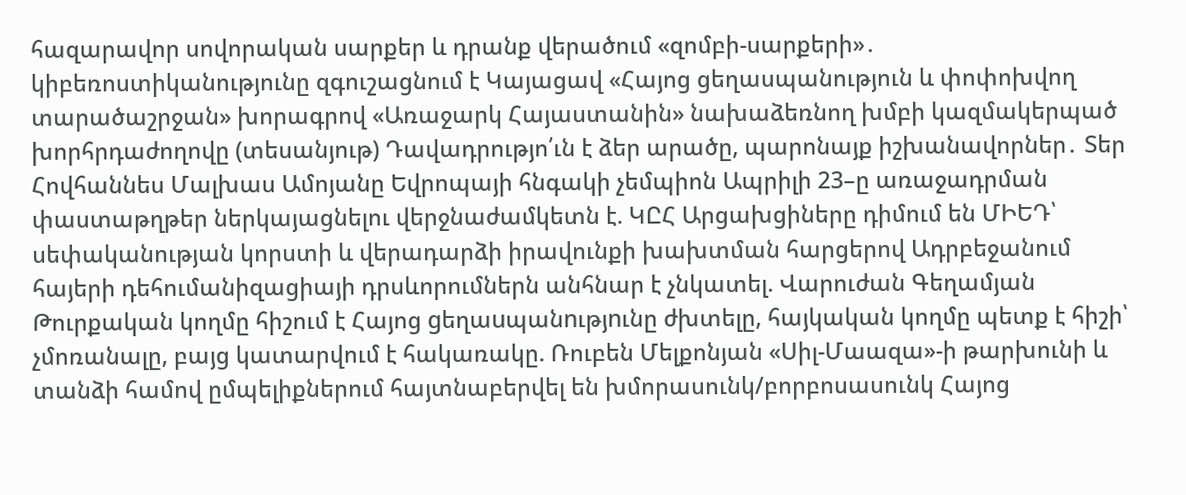հազարավոր սովորական սարքեր և դրանք վերածում «զոմբի-սարքերի»․ կիբեռոստիկանությունը զգուշացնում է Կայացավ «Հայոց ցեղասպանություն և փոփոխվող տարածաշրջան» խորագրով «Առաջարկ Հայաստանին» նախաձեռնող խմբի կազմակերպած խորհրդաժողովը (տեսանյութ) Դավադրությո՛ւն է ձեր արածը, պարոնայք իշխանավորներ․ Տեր Հովհաննես Մալխաս Ամոյանը Եվրոպայի հնգակի չեմպիոն Ապրիլի 23–ը առաջադրման փաստաթղթեր ներկայացնելու վերջնաժամկետն է. ԿԸՀ Արցախցիները դիմում են ՄԻԵԴ՝ սեփականության կորստի և վերադարձի իրավունքի խախտման հարցերով Ադրբեջանում հայերի դեհումանիզացիայի դրսևորումներն անհնար է չնկատել. Վարուժան Գեղամյան Թուրքական կողմը հիշում է Հայոց gեղաuպանnւթյnւնը ժխտելը, հայկական կողմը պետք է հիշի՝ չմոռանալը, բայց կատարվում է հակառակը. Ռուբեն Մելքոնյան «Սիլ-Մաազա»-ի թարխունի և տանձի համով ըմպելիքներում հայտնաբերվել են խմորասունկ/բորբոսասունկ Հայոց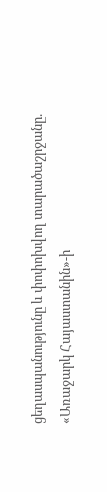ցեղասպանությունը և փոփոխվող տարածաշրջանը. «Առաջարկ Հայաստանին»-ի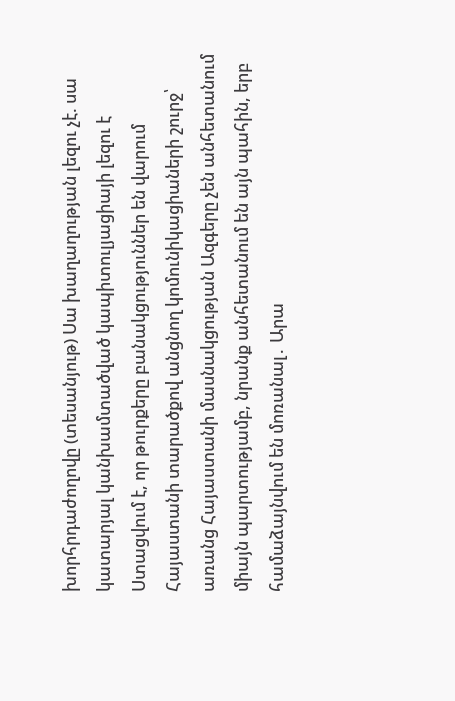խորհրդաժողովը (տեսանյութ) Սա խաղաղության լեզու չէ. սա կատարյալ կանխամտածված կապիտուլյացիայի լեզու է Ստացվում է, որ թուրքերը բանակցություններ են վարում Հայաստանի տարածքով անցնող կոմունիկացիաների շուրջ՝ առանց Հայաստանի մասնակցության Ազգերը չեն անհետանում միայն պարտությամբ, նրանք անհետանում են այն պահին, երբ համաձայնվում են մոռանալ․ Արա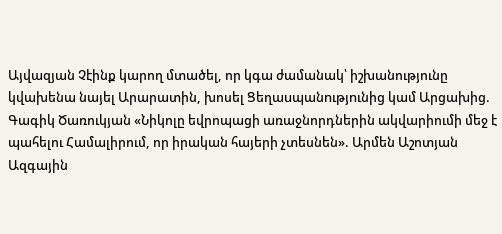Այվազյան Չէինք կարող մտածել, որ կգա ժամանակ՝ իշխանությունը կվախենա նայել Արարատին, խոսել Ցեղաuպանnւթյnւնից կամ Արցախից. Գագիկ Ծառուկյան «Նիկոլը եվրոպացի առաջնորդներին ակվարիումի մեջ է պահելու Համալիրում, որ իրական հայերի չտեսնեն». Արմեն Աշոտյան Ազգային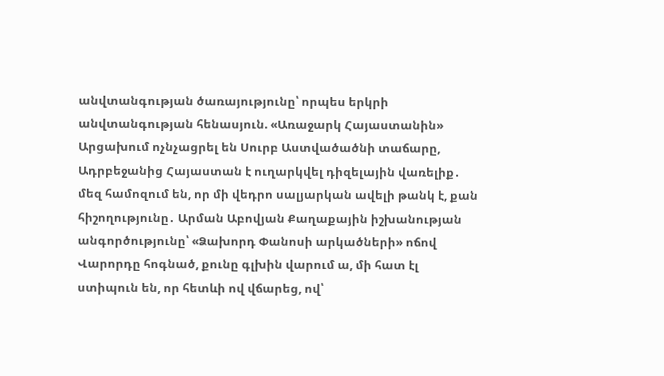անվտանգության ծառայությունը՝ որպես երկրի անվտանգության հենասյուն. «Առաջարկ Հայաստանին» Արցախում ոչնչացրել են Սուրբ Աստվածածնի տաճարը, Ադրբեջանից Հայաստան է ուղարկվել դիզելային վառելիք․ մեզ համոզում են, որ մի վեդրո սալյարկան ավելի թանկ է, քան հիշողությունը․ Արման Աբովյան Քաղաքային իշխանության անգործությունը՝ «Ձախորդ Փանոսի արկածների» ոճով Վարորդը հոգնած, քունը գլխին վարում ա, մի հատ էլ ստիպուն են, որ հետևի ով վճարեց, ով՝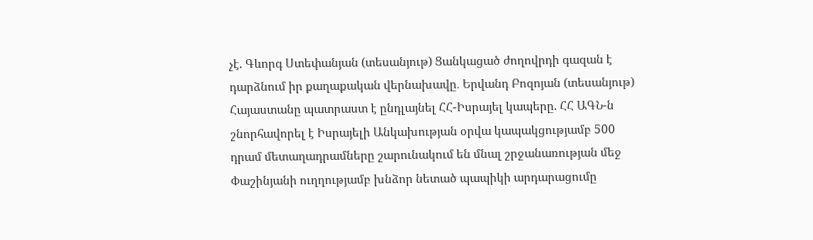չէ. Գևորգ Ստեփանյան (տեսանյութ) Ցանկացած ժողովրդի գազան է դարձնում իր քաղաքական վերնախավը․ Երվանդ Բոզոյան (տեսանյութ) Հայաստանը պատրաստ է ընդլայնել ՀՀ-Իսրայել կապերը. ՀՀ ԱԳՆ-ն շնորհավորել է Իսրայելի Անկախության օրվա կապակցությամբ 500 դրամ մետաղադրամները շարունակում են մնալ շրջանառության մեջ Փաշինյանի ուղղությամբ խնձոր նետած պապիկի արդարացումը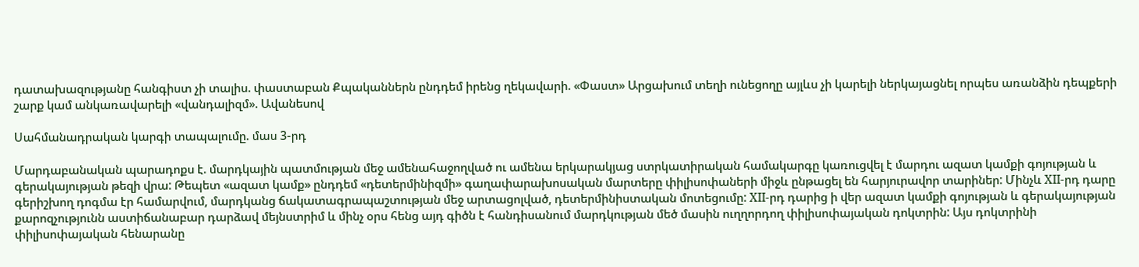դատախազությանը հանգիստ չի տալիս. փաստաբան Քպականներն ընդդեմ իրենց ղեկավարի. «Փաստ» Արցախում տեղի ունեցողը այլևս չի կարելի ներկայացնել որպես առանձին դեպքերի շարք կամ անկառավարելի «վանդալիզմ». Ավանեսով

Սահմանադրական կարգի տապալումը. մաս 3-րդ

Մարդաբանական պարադոքս է. մարդկային պատմության մեջ ամենահաջողված ու ամենա երկարակյաց ստրկատիրական համակարգը կառուցվել է մարդու ազատ կամքի գոյության և գերակայության թեզի վրա: Թեպետ «ազատ կամք» ընդդեմ «դետերմինիզմի» գաղափարախոսական մարտերը փիլիսոփաների միջև ընթացել են հարյուրավոր տարիներ: Մինչև XII-րդ դարը գերիշխող դոգմա էր համարվում, մարդկանց ճակատագրապաշտության մեջ արտացոլված, դետերմինիստական մոտեցումը: XII-րդ դարից ի վեր ազատ կամքի գոյության և գերակայության քարոզչությունն աստիճանաբար դարձավ մեյնստրիմ և մինչ օրս հենց այդ գիծն է հանդիսանում մարդկության մեծ մասին ուղղորդող փիլիսոփայական դոկտրին: Այս դոկտրինի փիլիսոփայական հենարանը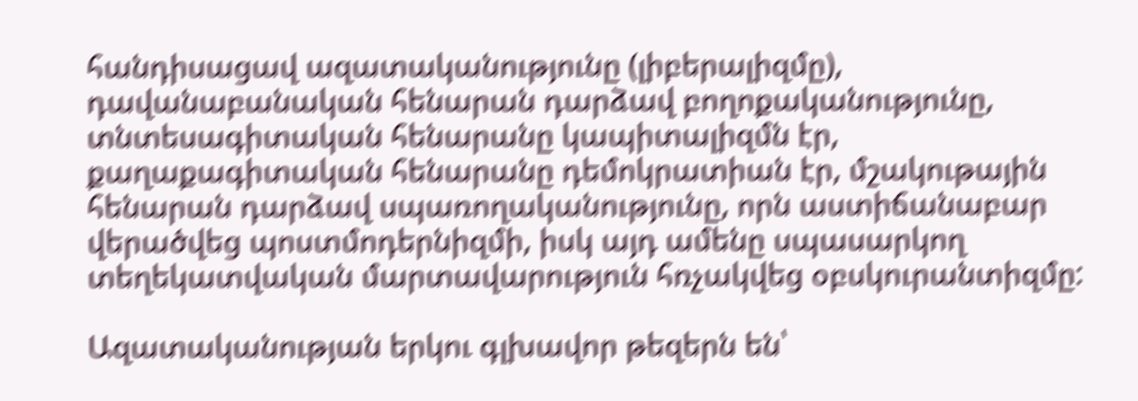հանդիսացավ ազատականությունը (լիբերալիզմը), դավանաբանական հենարան դարձավ բողոքականությունը, տնտեսագիտական հենարանը կապիտալիզմն էր, քաղաքագիտական հենարանը դեմոկրատիան էր, մշակութային հենարան դարձավ սպառողականությունը, որն աստիճանաբար վերածվեց պոստմոդերնիզմի, իսկ այդ ամենը սպասարկող տեղեկատվական մարտավարություն հռչակվեց օբսկուրանտիզմը:

Ազատականության երկու գլխավոր թեզերն են՝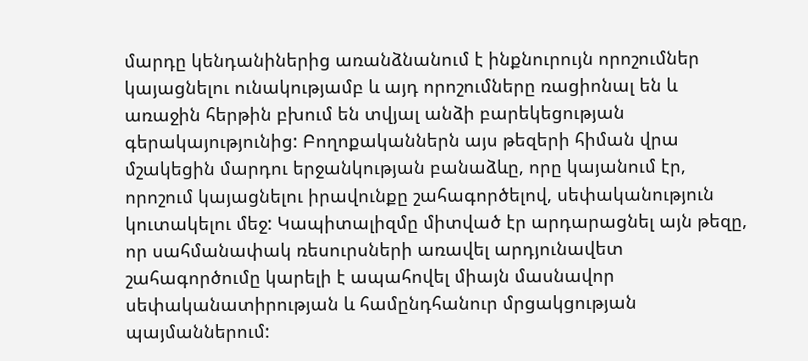մարդը կենդանիներից առանձնանում է ինքնուրույն որոշումներ կայացնելու ունակությամբ և այդ որոշումները ռացիոնալ են և առաջին հերթին բխում են տվյալ անձի բարեկեցության գերակայությունից: Բողոքականներն այս թեզերի հիման վրա մշակեցին մարդու երջանկության բանաձևը, որը կայանում էր, որոշում կայացնելու իրավունքը շահագործելով, սեփականություն կուտակելու մեջ: Կապիտալիզմը միտված էր արդարացնել այն թեզը, որ սահմանափակ ռեսուրսների առավել արդյունավետ շահագործումը կարելի է ապահովել միայն մասնավոր սեփականատիրության և համընդհանուր մրցակցության պայմաններում: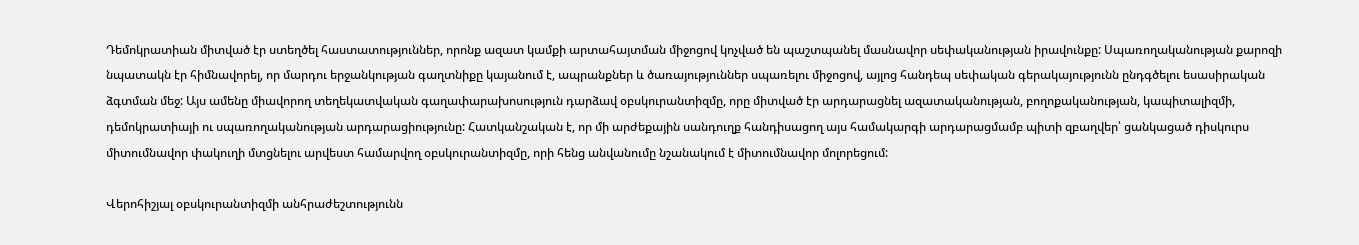Դեմոկրատիան միտված էր ստեղծել հաստատություններ, որոնք ազատ կամքի արտահայտման միջոցով կոչված են պաշտպանել մասնավոր սեփականության իրավունքը: Սպառողականության քարոզի նպատակն էր հիմնավորել, որ մարդու երջանկության գաղտնիքը կայանում է, ապրանքներ և ծառայություններ սպառելու միջոցով, այլոց հանդեպ սեփական գերակայությունն ընդգծելու եսասիրական ձգտման մեջ: Այս ամենը միավորող տեղեկատվական գաղափարախոսություն դարձավ օբսկուրանտիզմը, որը միտված էր արդարացնել ազատականության, բողոքականության, կապիտալիզմի, դեմոկրատիայի ու սպառողականության արդարացիությունը: Հատկանշական է, որ մի արժեքային սանդուղք հանդիսացող այս համակարգի արդարացմամբ պիտի զբաղվեր՝ ցանկացած դիսկուրս միտումնավոր փակուղի մտցնելու արվեստ համարվող օբսկուրանտիզմը, որի հենց անվանումը նշանակում է միտումնավոր մոլորեցում:

Վերոհիշյալ օբսկուրանտիզմի անհրաժեշտությունն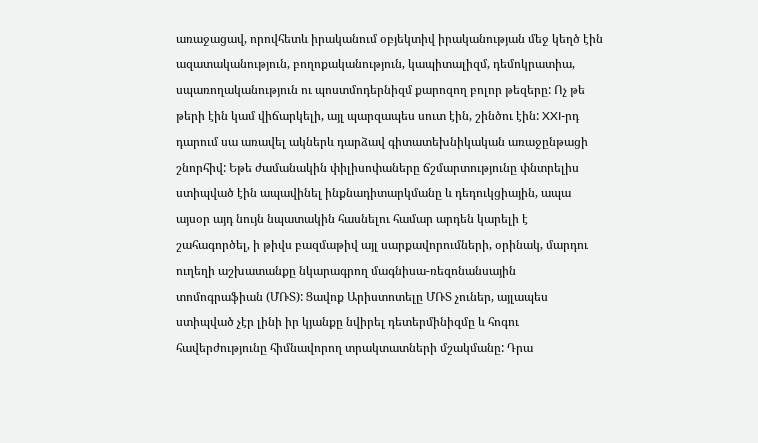առաջացավ, որովհետև իրականում օբյեկտիվ իրականության մեջ կեղծ էին ազատականություն, բողոքականություն, կապիտալիզմ, դեմոկրատիա, սպառողականություն ու պոստմոդերնիզմ քարոզող բոլոր թեզերը: Ոչ թե թերի էին կամ վիճարկելի, այլ պարզապես սուտ էին, շինծու էին: XXI-րդ դարում սա առավել ակներև դարձավ գիտատեխնիկական առաջընթացի շնորհիվ: Եթե ժամանակին փիլիսոփաները ճշմարտությունը փնտրելիս ստիպված էին ապավինել ինքնադիտարկմանը և դեդուկցիային, ապա այսօր այդ նույն նպատակին հասնելու համար արդեն կարելի է շահագործել, ի թիվս բազմաթիվ այլ սարքավորումների, օրինակ, մարդու ուղեղի աշխատանքը նկարագրող մագնիսա-ռեզոնանսային տոմոգրաֆիան (ՄՌՏ): Ցավոք Արիստոտելը ՄՌՏ չուներ, այլապես ստիպված չէր լինի իր կյանքը նվիրել դետերմինիզմը և հոգու հավերժությունը հիմնավորող տրակտատների մշակմանը: Դրա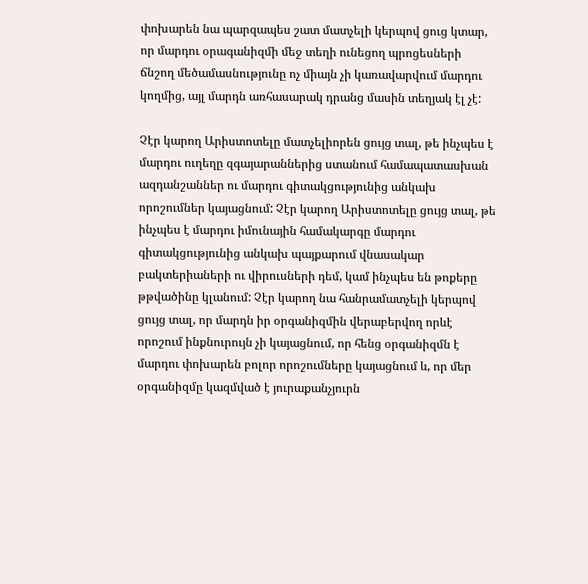փոխարեն նա պարզապես շատ մատչելի կերպով ցուց կտար, որ մարդու օրագանիզմի մեջ տեղի ունեցող պրոցեսների ճնշող մեծամասնությունը ոչ միայն չի կառավարվում մարդու կողմից, այլ մարդն առհասարակ դրանց մասին տեղյակ էլ չէ:

Չէր կարող Արիստոտելը մատչելիորեն ցույց տալ, թե ինչպես է մարդու ուղեղը զգայարաններից ստանում համապատասխան ազդանշաններ ու մարդու գիտակցությունից անկախ որոշումներ կայացնում: Չէր կարող Արիստոտելը ցույց տալ, թե ինչպես է մարդու իմունային համակարգը մարդու գիտակցությունից անկախ պայքարում վնասակար բակտերիաների ու վիրուսների դեմ, կամ ինչպես են թոքերը թթվածինը կլանում: Չէր կարող նա հանրամատչելի կերպով ցույց տալ, որ մարդն իր օրգանիզմին վերաբերվող որևէ որոշում ինքնուրույն չի կայացնում, որ հենց օրգանիզմն է մարդու փոխարեն բոլոր որոշումները կայացնում և, որ մեր օրգանիզմը կազմված է յուրաքանչյուրն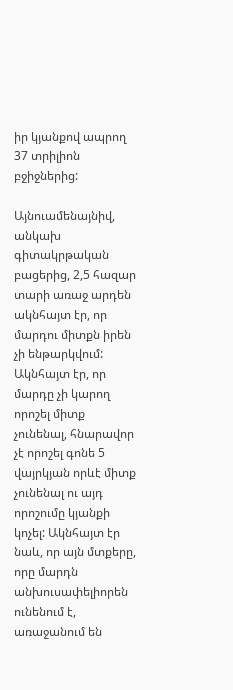իր կյանքով ապրող 37 տրիլիոն բջիջներից:

Այնուամենայնիվ, անկախ գիտակրթական բացերից, 2,5 հազար տարի առաջ արդեն ակնհայտ էր, որ մարդու միտքն իրեն չի ենթարկվում: Ակնհայտ էր, որ մարդը չի կարող որոշել միտք չունենալ, հնարավոր չէ որոշել գոնե 5 վայրկյան որևէ միտք չունենալ ու այդ որոշումը կյանքի կոչել: Ակնհայտ էր նաև, որ այն մտքերը, որը մարդն անխուսափելիորեն ունենում է, առաջանում են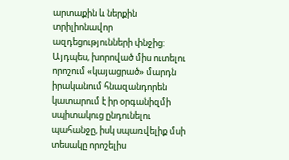արտաքին և ներքին տրիլիոնավոր ազդեցությունների փնջից: Այդպես, խորոված միս ուտելու որոշում «կայացրած» մարդն իրականում հնազանդորեն կատարում է իր օրգանիզմի սպիտակուց ընդունելու պահանջը, իսկ սպառվելիք մսի տեսակը որոշելիս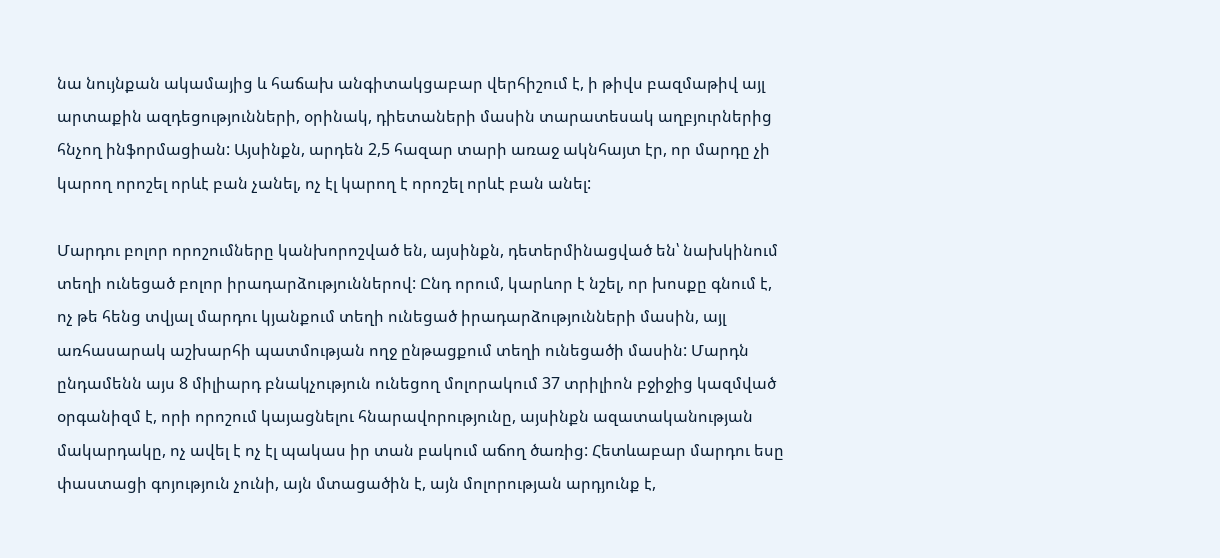նա նույնքան ակամայից և հաճախ անգիտակցաբար վերհիշում է, ի թիվս բազմաթիվ այլ արտաքին ազդեցությունների, օրինակ, դիետաների մասին տարատեսակ աղբյուրներից հնչող ինֆորմացիան: Այսինքն, արդեն 2,5 հազար տարի առաջ ակնհայտ էր, որ մարդը չի կարող որոշել որևէ բան չանել, ոչ էլ կարող է որոշել որևէ բան անել:

Մարդու բոլոր որոշումները կանխորոշված են, այսինքն, դետերմինացված են՝ նախկինում տեղի ունեցած բոլոր իրադարձություններով: Ընդ որում, կարևոր է նշել, որ խոսքը գնում է, ոչ թե հենց տվյալ մարդու կյանքում տեղի ունեցած իրադարձությունների մասին, այլ առհասարակ աշխարհի պատմության ողջ ընթացքում տեղի ունեցածի մասին: Մարդն ընդամենն այս 8 միլիարդ բնակչություն ունեցող մոլորակում 37 տրիլիոն բջիջից կազմված օրգանիզմ է, որի որոշում կայացնելու հնարավորությունը, այսինքն ազատականության մակարդակը, ոչ ավել է ոչ էլ պակաս իր տան բակում աճող ծառից: Հետևաբար մարդու եսը փաստացի գոյություն չունի, այն մտացածին է, այն մոլորության արդյունք է,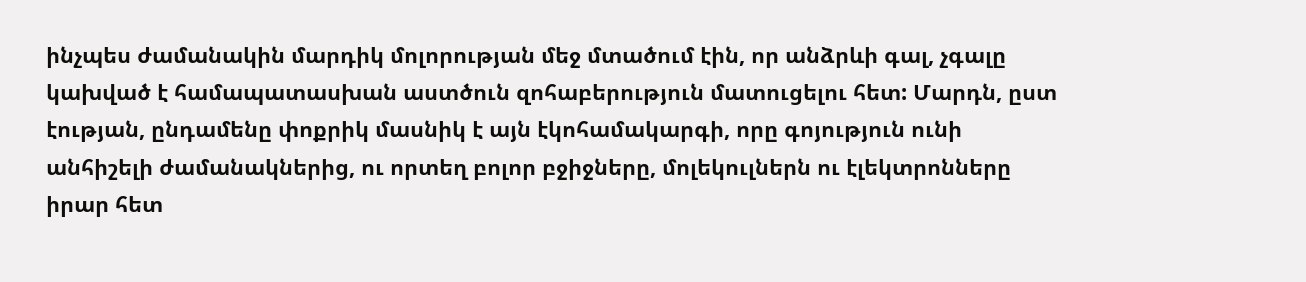ինչպես ժամանակին մարդիկ մոլորության մեջ մտածում էին, որ անձրևի գալ, չգալը կախված է համապատասխան աստծուն զոհաբերություն մատուցելու հետ: Մարդն, ըստ էության, ընդամենը փոքրիկ մասնիկ է այն էկոհամակարգի, որը գոյություն ունի անհիշելի ժամանակներից, ու որտեղ բոլոր բջիջները, մոլեկուլներն ու էլեկտրոնները իրար հետ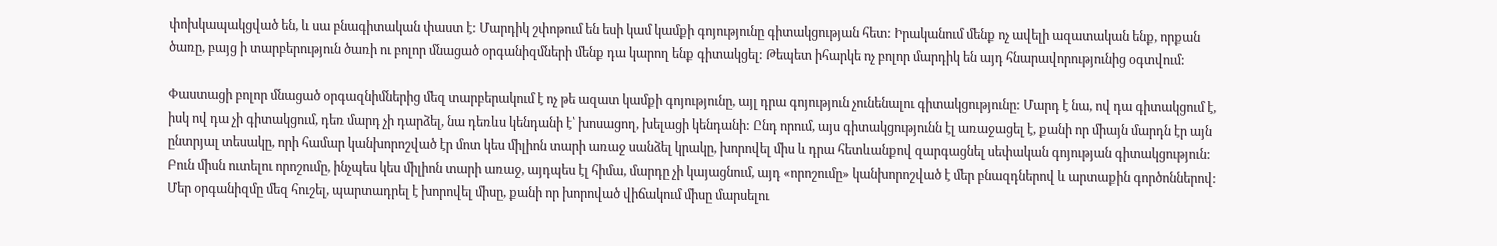փոխկապակցված են, և սա բնագիտական փաստ է: Մարդիկ շփոթում են եսի կամ կամքի գոյությունը գիտակցության հետ: Իրականում մենք ոչ ավելի ազատական ենք, որքան ծառը, բայց ի տարբերություն ծառի ու բոլոր մնացած օրգանիզմների մենք դա կարող ենք գիտակցել: Թեպետ իհարկե ոչ բոլոր մարդիկ են այդ հնարավորությունից օգտվում:

Փաստացի բոլոր մնացած օրգազնիմներից մեզ տարբերակում է ոչ թե ազատ կամքի գոյությունը, այլ դրա գոյություն չունենալու գիտակցությունը: Մարդ է նա, ով դա գիտակցում է, իսկ ով դա չի գիտակցում, դեռ մարդ չի դարձել, նա դեռևս կենդանի է՝ խոսացող, խելացի կենդանի: Ընդ որում, այս գիտակցությունն էլ առաջացել է, քանի որ միայն մարդն էր այն ընտրյալ տեսակը, որի համար կանխորոշված էր մոտ կես միլիոն տարի առաջ սանձել կրակը, խորովել միս և դրա հետևանքով զարգացնել սեփական գոյության գիտակցություն: Բուն միսն ուտելու որոշումը, ինչպես կես միլիոն տարի առաջ, այդպես էլ հիմա, մարդը չի կայացնում, այդ «որոշումը» կանխորոշված է մեր բնազդներով և արտաքին գործոններով: Մեր օրգանիզմը մեզ հուշել, պարտադրել է խորովել միսը, քանի որ խորոված վիճակում միսը մարսելու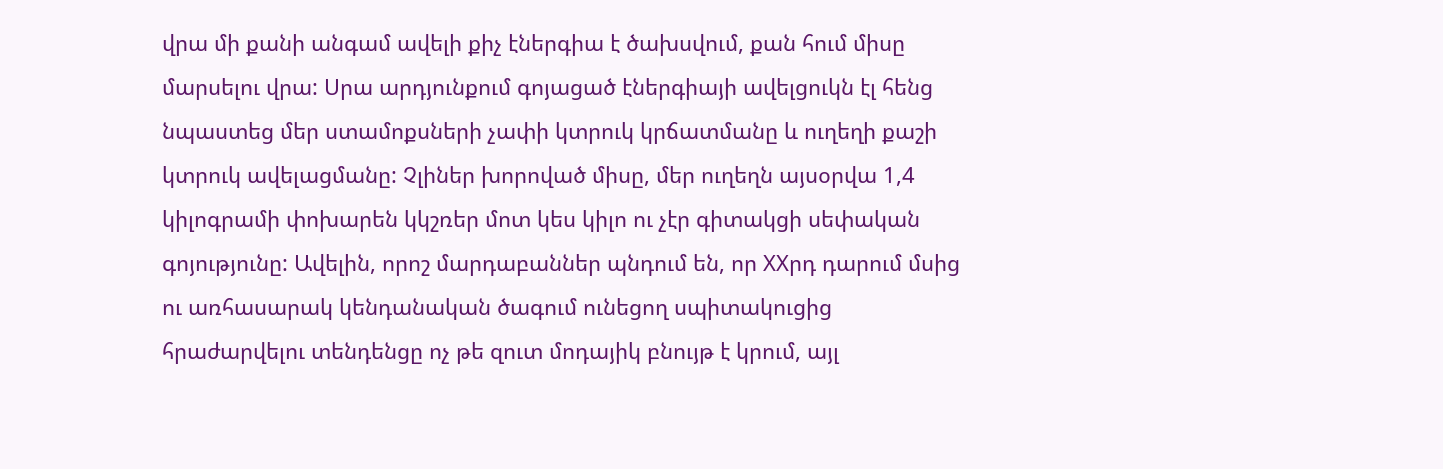վրա մի քանի անգամ ավելի քիչ էներգիա է ծախսվում, քան հում միսը մարսելու վրա: Սրա արդյունքում գոյացած էներգիայի ավելցուկն էլ հենց նպաստեց մեր ստամոքսների չափի կտրուկ կրճատմանը և ուղեղի քաշի կտրուկ ավելացմանը: Չլիներ խորոված միսը, մեր ուղեղն այսօրվա 1,4 կիլոգրամի փոխարեն կկշռեր մոտ կես կիլո ու չէր գիտակցի սեփական գոյությունը: Ավելին, որոշ մարդաբաններ պնդում են, որ XXրդ դարում մսից ու առհասարակ կենդանական ծագում ունեցող սպիտակուցից հրաժարվելու տենդենցը ոչ թե զուտ մոդայիկ բնույթ է կրում, այլ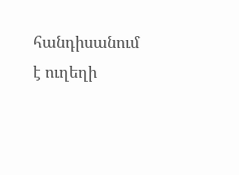հանդիսանում է ուղեղի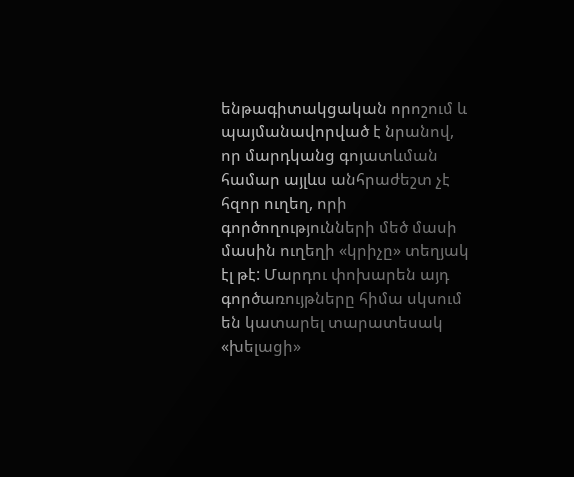ենթագիտակցական որոշում և պայմանավորված է նրանով, որ մարդկանց գոյատևման համար այլևս անհրաժեշտ չէ հզոր ուղեղ, որի գործողությունների մեծ մասի մասին ուղեղի «կրիչը» տեղյակ էլ թէ: Մարդու փոխարեն այդ գործառույթները հիմա սկսում են կատարել տարատեսակ «խելացի»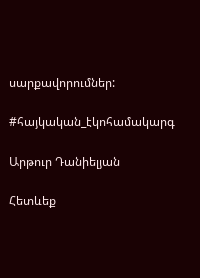սարքավորումներ:

#հայկական_էկոհամակարգ

Արթուր Դանիելյան

Հետևեք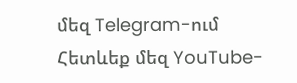մեզ Telegram-ում
Հետևեք մեզ YouTube-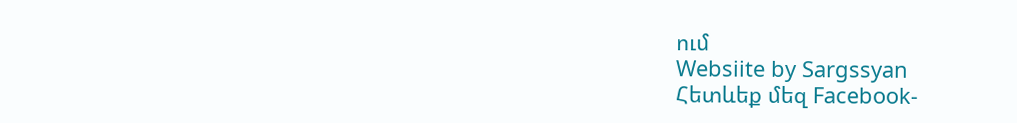ում
Websiite by Sargssyan
Հետևեք մեզ Facebook-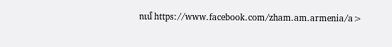ում https://www.facebook.com/zham.am.armenia/a>